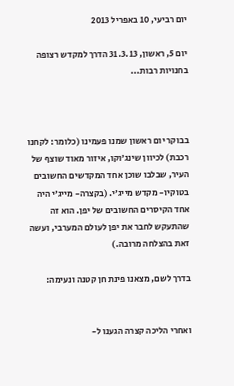יום רביעי, 10 באפריל 2013

יום 5, ראשון, 31.3.13 הדרך למקדש רצופה בחנויות רבות...



בבוקר יום ראשון שמנו פעמינו (כלומר: לקחנו רכבת) לכיוון שינג׳וקו, איזור מאוד שוצף של העיר, שבלבו שוכן אחד המקדשים החשובים בטוקיו- מקדש מייג׳י. (בקצרה- מייג׳י היה אחד הקיסרים החשובים של יפן. הוא זה שהתעקש לחבר את יפן לעולם המערבי, ועשה זאת בהצלחה מרובה.)

בדרך לשם, מצאנו פינת חן קטנה ונעימה:


ואחרי הליכה קצרה הגענו ל-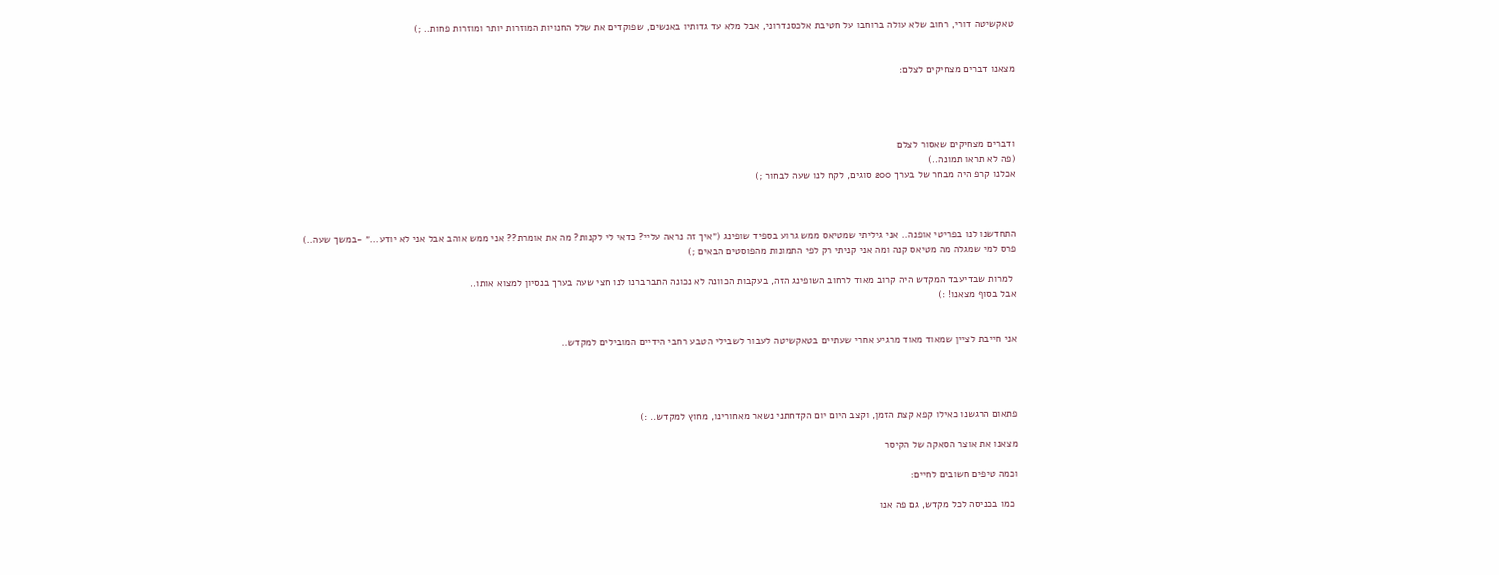טאקשיטה דורי, רחוב שלא עולה ברוחבו על חטיבת אלכסנדרוני, אבל מלא עד גדותיו באנשים, שפוקדים את שלל החנויות המוזרות יותר ומוזרות פחות.. ;)


מצאנו דברים מצחיקים לצלם:




ודברים מצחיקים שאסור לצלם
(פה לא תראו תמונה..)
אכלנו קרפ היה מבחר של בערך 200 סוגים, לקח לנו שעה לבחור ;)



התחדשנו לנו בפריטי אופנה.. אני גיליתי שמטיאס ממש גרוע בספיד שופינג (״איך זה נראה עליי? כדאי לי לקנות? מה את אומרת?? אני ממש אוהב אבל אני לא יודע...״ -במשך שעה..)
פרס למי שמגלה מה מטיאס קנה ומה אני קניתי רק לפי התמונות מהפוסטים הבאים ;)

 למרות שבדיעבד המקדש היה קרוב מאוד לרחוב השופינג הזה, בעקבות הכוונה לא נכונה התברברנו לנו חצי שעה בערך בנסיון למצוא אותו..
אבל בסוף מצאנו! :)


אני חייבת לציין שמאוד מאוד מרגיע אחרי שעתיים בטאקשיטה לעבור לשבילי הטבע רחבי הידיים המובילים למקדש..




פתאום הרגשנו כאילו קפא קצת הזמן, וקצב היום יום הקדחתני נשאר מאחורינו, מחוץ למקדש.. :)

מצאנו את אוצר הסאקה של הקיסר

וכמה טיפים חשובים לחיים:

 כמו בכניסה לכל מקדש, גם פה אנו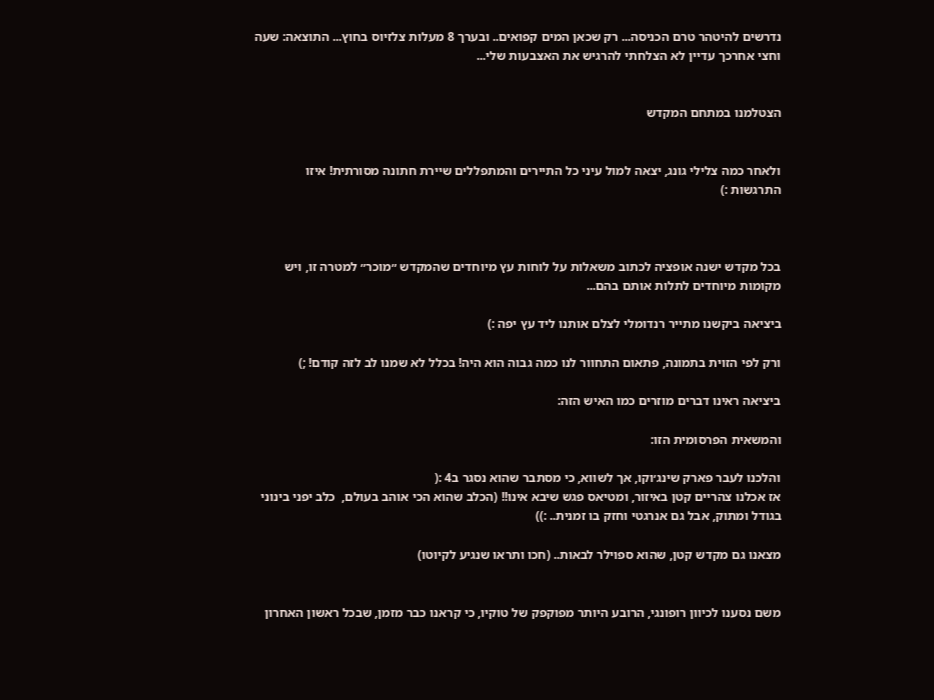נדרשים להיטהר טרם הכניסה... רק שכאן המים קפואים.. ובערך 8 מעלות צלזיוס בחוץ... התוצאה: שעה וחצי אחרכך עדיין לא הצלחתי להרגיש את האצבעות שלי...


הצטלמנו במתחם המקדש


ולאחר כמה צלילי גונג, יצאה למול עיני כל התיירים והמתפללים שיירת חתונה מסורתית! איזו התרגשות :)



בכל מקדש ישנה אופציה לכתוב משאלות על לוחות עץ מיוחדים שהמקדש ״מוכר״ למטרה זו, ויש מקומות מיוחדים לתלות אותם בהם...

ביציאה ביקשנו מתייר רנדומלי לצלם אותנו ליד עץ יפה :)

ורק לפי הזוית בתמונה, פתאום התחוור לנו כמה גבוה הוא היה! בכלל לא שמנו לב לזה קודם! ;)

ביציאה ראינו דברים מוזרים כמו האיש הזה:

והמשאית הפרסומית הזו:

והלכנו לעבר פארק שינג׳וקו, אך לשווא, כי מסתבר שהוא נסגר ב4 :(
אז אכלנו צהריים קטן באיזור, ומטיאס פגש שיבא אינו!! (הכלב שהוא הכי אוהב בעולם,  כלב יפני בינוני בגודל ומתוק, אבל גם אנרגטי וחזק בו זמנית.. :))

מצאנו גם מקדש קטן, שהוא ספוילר לבאות.. (חכו ותראו שנגיע לקיוטו)


משם נסענו לכיוון רופונגי, הרובע היותר מפוקפק של טוקיו, כי קראנו כבר מזמן, שבכל ראשון האחרון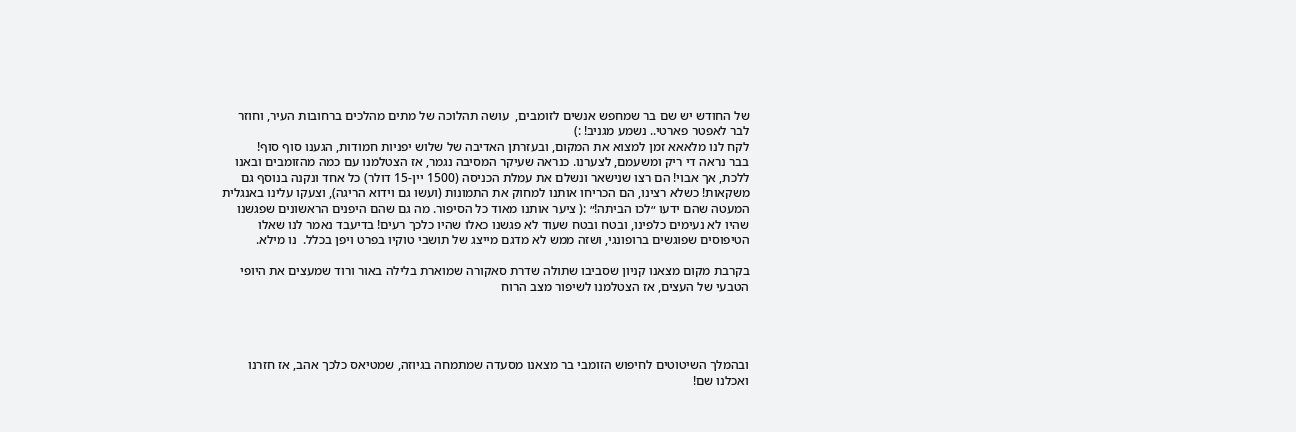של החודש יש שם בר שמחפש אנשים לזומבים,  עושה תהלוכה של מתים מהלכים ברחובות העיר, וחוזר לבר לאפטר פארטי.. נשמע מגניב! :)
לקח לנו מלאאא זמן למצוא את המקום, ובעזרתן האדיבה של שלוש יפניות חמודות, הגענו סוף סוף!
בבר נראה די ריק ומשעמם, לצערנו. כנראה שעיקר המסיבה נגמר, אז הצטלמנו עם כמה מהזומבים ובאנו ללכת, אך אבוי! הם רצו שנישאר ונשלם את עמלת הכניסה (1500 יין-15 דולר) כל אחד ונקנה בנוסף גם משקאות! כשלא רצינו, הם הכריחו אותנו למחוק את התמונות (ועשו גם וידוא הריגה), וצעקו עלינו באנגלית המעטה שהם ידעו ״לכו הביתה!״ :( ציער אותנו מאוד כל הסיפור. מה גם שהם היפנים הראשונים שפגשנו שהיו לא נעימים כלפינו, ובטח ובטח שעוד לא פגשנו כאלו שהיו כלכך רעים! בדיעבד נאמר לנו שאלו הטיפוסים שפוגשים ברופונגי, ושזה ממש לא מדגם מייצג של תושבי טוקיו בפרט ויפן בכלל.  נו מילא.

בקרבת מקום מצאנו קניון שסביבו שתולה שדרת סאקורה שמוארת בלילה באור ורוד שמעצים את היופי הטבעי של העצים, אז הצטלמנו לשיפור מצב הרוח




ובהמלך השיטוטים לחיפוש הזומבי בר מצאנו מסעדה שמתמחה בגיוזה, שמטיאס כלכך אהב, אז חזרנו ואכלנו שם!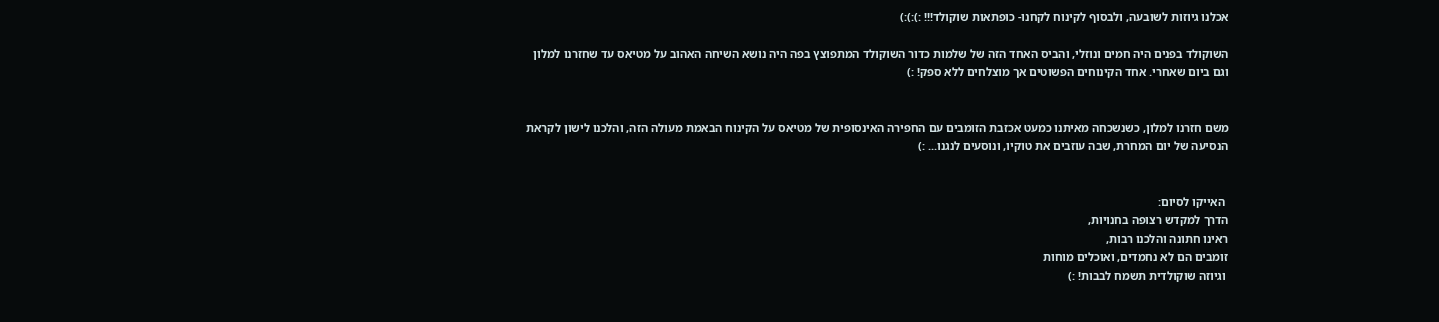אכלנו גיוזות לשובעה, ולבסוף לקינוח לקחנו- כופתאות שוקולד!!! :):):)

השוקולד בפנים היה חמים ונוזלי, והביס האחד הזה של שלמות כדור השוקולד המתפוצץ בפה היה נושא השיחה האהוב על מטיאס עד שחזרנו למלון וגם ביום שאחרי. אחד הקינוחים הפשוטים אך מוצלחים ללא ספק! :)


משם חזרנו למלון, כשנשכחה מאיתנו כמעט אכזבת הזומבים עם החפירה האינסופית של מטיאס על הקינוח הבאמת מעולה הזה, והלכנו לישון לקראת הנסיעה של יום המחרת, שבה עוזבים את טוקיו, ונוסעים לנגנו... :)


 האייקו לסיום:
הדרך למקדש רצופה בחנויות,
ראינו חתונה והלכנו רבות,
זומבים הם לא נחמדים, ואוכלים מוחות
 וגיוזה שוקולדית תשמח לבבות! :)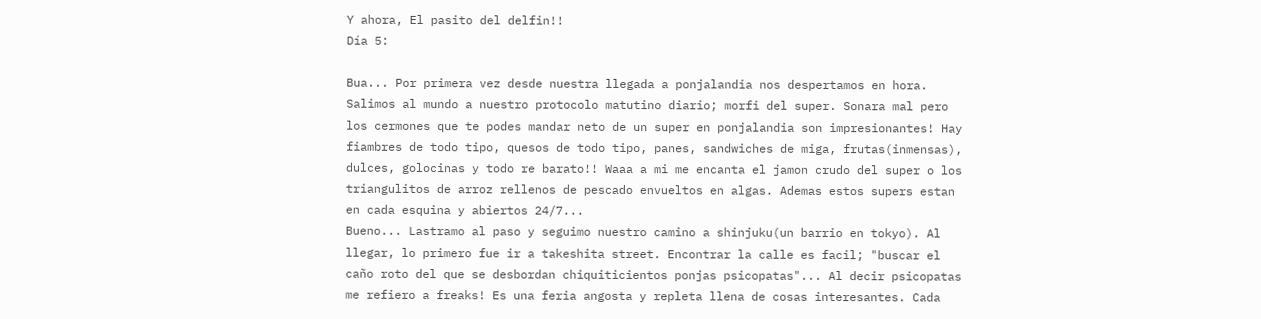Y ahora, El pasito del delfin!!
Día 5:

Bua... Por primera vez desde nuestra llegada a ponjalandia nos despertamos en hora. Salimos al mundo a nuestro protocolo matutino diario; morfi del super. Sonara mal pero los cermones que te podes mandar neto de un super en ponjalandia son impresionantes! Hay fiambres de todo tipo, quesos de todo tipo, panes, sandwiches de miga, frutas(inmensas), dulces, golocinas y todo re barato!! Waaa a mi me encanta el jamon crudo del super o los triangulitos de arroz rellenos de pescado envueltos en algas. Ademas estos supers estan en cada esquina y abiertos 24/7...
Bueno... Lastramo al paso y seguimo nuestro camino a shinjuku(un barrio en tokyo). Al llegar, lo primero fue ir a takeshita street. Encontrar la calle es facil; "buscar el caño roto del que se desbordan chiquiticientos ponjas psicopatas"... Al decir psicopatas me refiero a freaks! Es una feria angosta y repleta llena de cosas interesantes. Cada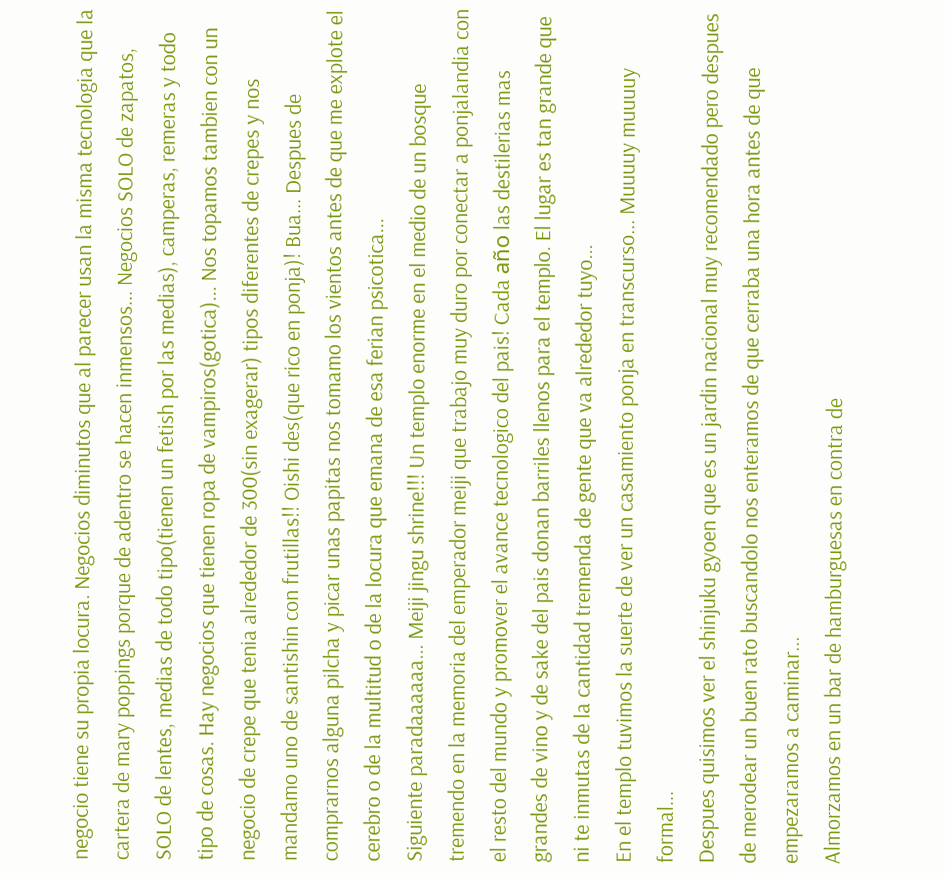negocio tiene su propia locura. Negocios diminutos que al parecer usan la misma tecnologia que la cartera de mary poppings porque de adentro se hacen inmensos... Negocios SOLO de zapatos, SOLO de lentes, medias de todo tipo(tienen un fetish por las medias), camperas, remeras y todo tipo de cosas. Hay negocios que tienen ropa de vampiros(gotica)... Nos topamos tambien con un negocio de crepe que tenia alrededor de 300(sin exagerar) tipos diferentes de crepes y nos mandamo uno de santishin con frutillas!! Oishi des(que rico en ponja)! Bua... Despues de comprarnos alguna pilcha y picar unas papitas nos tomamo los vientos antes de que me explote el cerebro o de la multitud o de la locura que emana de esa ferian psicotica...
Siguiente paradaaaaaa... Meiji jingu shrine!!! Un templo enorme en el medio de un bosque tremendo en la memoria del emperador meiji que trabajo muy duro por conectar a ponjalandia con el resto del mundo y promover el avance tecnologico del pais! Cada año las destilerias mas grandes de vino y de sake del pais donan barriles llenos para el templo. El lugar es tan grande que ni te inmutas de la cantidad tremenda de gente que va alrededor tuyo...
En el templo tuvimos la suerte de ver un casamiento ponja en transcurso... Muuuuy muuuuy formal...
Despues quisimos ver el shinjuku gyoen que es un jardin nacional muy recomendado pero despues de merodear un buen rato buscandolo nos enteramos de que cerraba una hora antes de que empezaramos a caminar...
Almorzamos en un bar de hamburguesas en contra de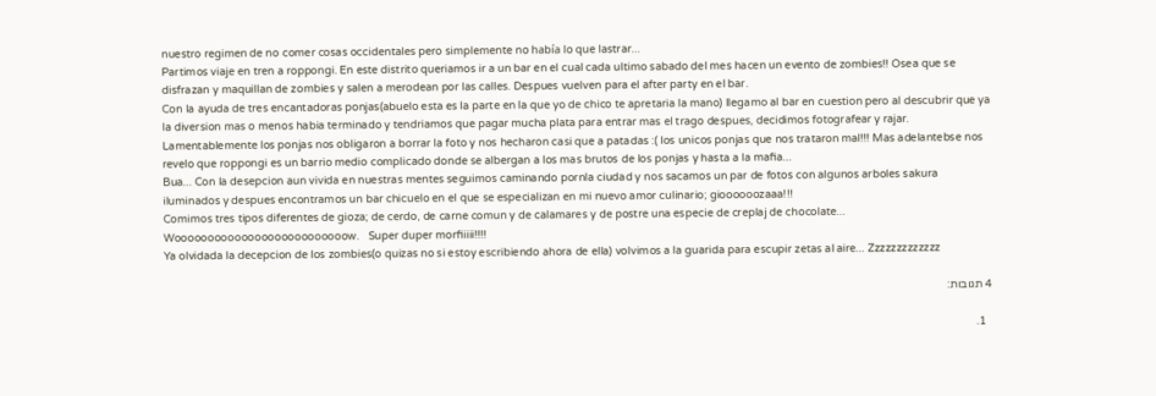nuestro regimen de no comer cosas occidentales pero simplemente no había lo que lastrar...
Partimos viaje en tren a roppongi. En este distrito queriamos ir a un bar en el cual cada ultimo sabado del mes hacen un evento de zombies!! Osea que se disfrazan y maquillan de zombies y salen a merodean por las calles. Despues vuelven para el after party en el bar.
Con la ayuda de tres encantadoras ponjas(abuelo esta es la parte en la que yo de chico te apretaria la mano) llegamo al bar en cuestion pero al descubrir que ya la diversion mas o menos habia terminado y tendriamos que pagar mucha plata para entrar mas el trago despues, decidimos fotografear y rajar. Lamentablemente los ponjas nos obligaron a borrar la foto y nos hecharon casi que a patadas :( los unicos ponjas que nos trataron mal!!! Mas adelantebse nos revelo que roppongi es un barrio medio complicado donde se albergan a los mas brutos de los ponjas y hasta a la mafia...
Bua... Con la desepcion aun vivida en nuestras mentes seguimos caminando pornla ciudad y nos sacamos un par de fotos con algunos arboles sakura iluminados y despues encontramos un bar chicuelo en el que se especializan en mi nuevo amor culinario; gioooooozaaa!!!
Comimos tres tipos diferentes de gioza; de cerdo, de carne comun y de calamares y de postre una especie de creplaj de chocolate... Woooooooooooooooooooooooooow.   Super duper morfiiiii!!!!
Ya olvidada la decepcion de los zombies(o quizas no si estoy escribiendo ahora de ella) volvimos a la guarida para escupir zetas al aire... Zzzzzzzzzzzzz

4 תגובות:

  1.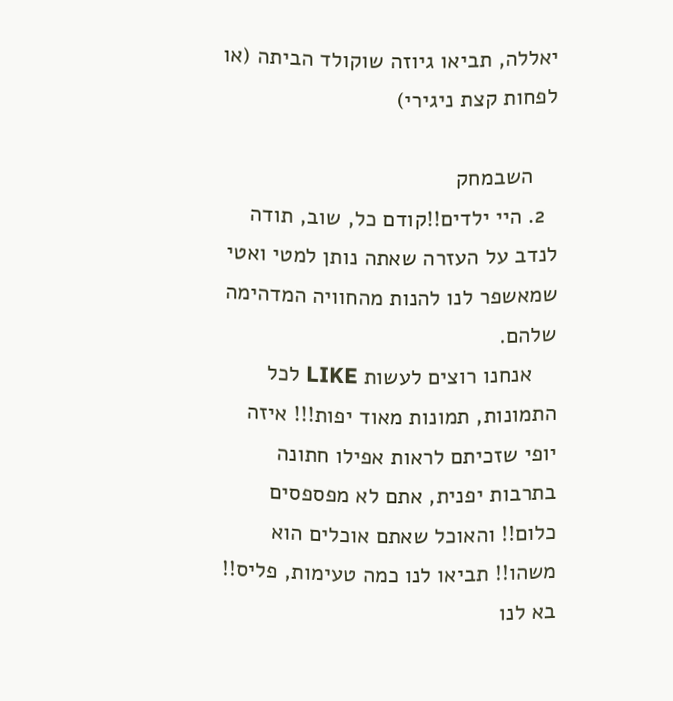יאללה, תביאו גיוזה שוקולד הביתה (או לפחות קצת ניגירי)

    השבמחק
  2. היי ילדים!!קודם כל, שוב, תודה לנדב על העזרה שאתה נותן למטי ואטי שמאשפר לנו להנות מהחוויה המדהימה שלהם.
    אנחנו רוצים לעשות LIKE לכל התמונות, תמונות מאוד יפות!!! איזה יופי שזכיתם לראות אפילו חתונה בתרבות יפנית, אתם לא מפספסים כלום!! והאוכל שאתם אוכלים הוא משהו!! תביאו לנו כמה טעימות, פליס!! בא לנו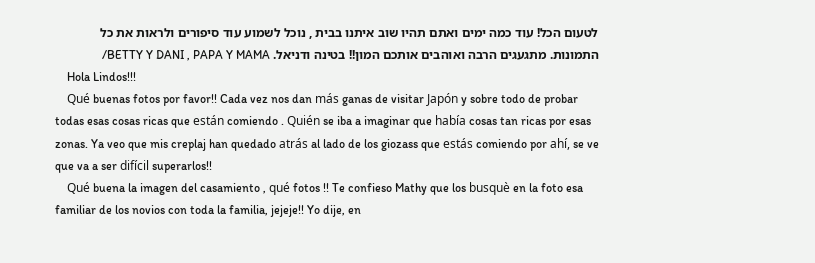לטעום הכל! עוד כמה ימים ואתם תהיו שוב איתנו בבית , נוכל לשמוע עוד סיפורים ולראות את כל התמונות. מתגעגים הרבה ואוהבים אותכם המון!! בטינה ודניאל. BETTY Y DANI , PAPA Y MAMA/
    Hola Lindos!!!
    Qué buenas fotos por favor!! Cada vez nos dan más ganas de visitar Japón y sobre todo de probar todas esas cosas ricas que están comiendo . Quién se iba a imaginar que había cosas tan ricas por esas zonas. Ya veo que mis creplaj han quedado atrás al lado de los giozass que estás comiendo por ahí, se ve que va a ser difícil superarlos!!
    Qué buena la imagen del casamiento , qué fotos !! Te confieso Mathy que los busquè en la foto esa familiar de los novios con toda la familia, jejeje!! Yo dije, en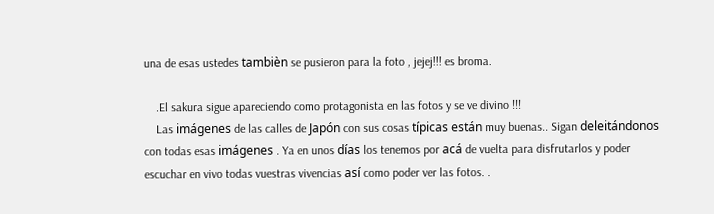una de esas ustedes tambièn se pusieron para la foto , jejej!!! es broma.

    .El sakura sigue apareciendo como protagonista en las fotos y se ve divino !!!
    Las imágenes de las calles de Japón con sus cosas típicas están muy buenas.. Sigan deleitándonos con todas esas imágenes . Ya en unos días los tenemos por acá de vuelta para disfrutarlos y poder escuchar en vivo todas vuestras vivencias así como poder ver las fotos. .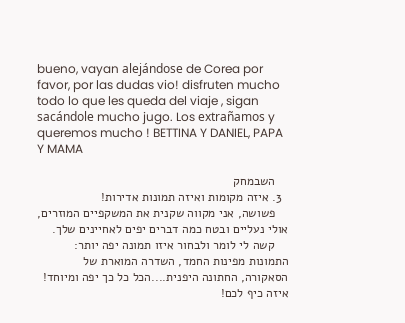bueno, vayan alejándose de Corea por favor, por las dudas vio! disfruten mucho todo lo que les queda del viaje , sigan sacándole mucho jugo. Los extrañamos y queremos mucho ! BETTINA Y DANIEL, PAPA Y MAMA

    השבמחק
  3. איזה מקומות ואיזה תמונות אדירות!
    פשושה, אני מקווה שקנית את המשקפיים המוזרים, אולי נעליים ובטח כמה דברים יפים לאחיינים שלך.
    קשה לי לומר ולבחור איזו תמונה יפה יותר: התמונות מפינות החמד, השדרה המוארת של הסאקורה, החתונה היפנית....הכל כל כך יפה ומיוחד! איזה כיף לכם!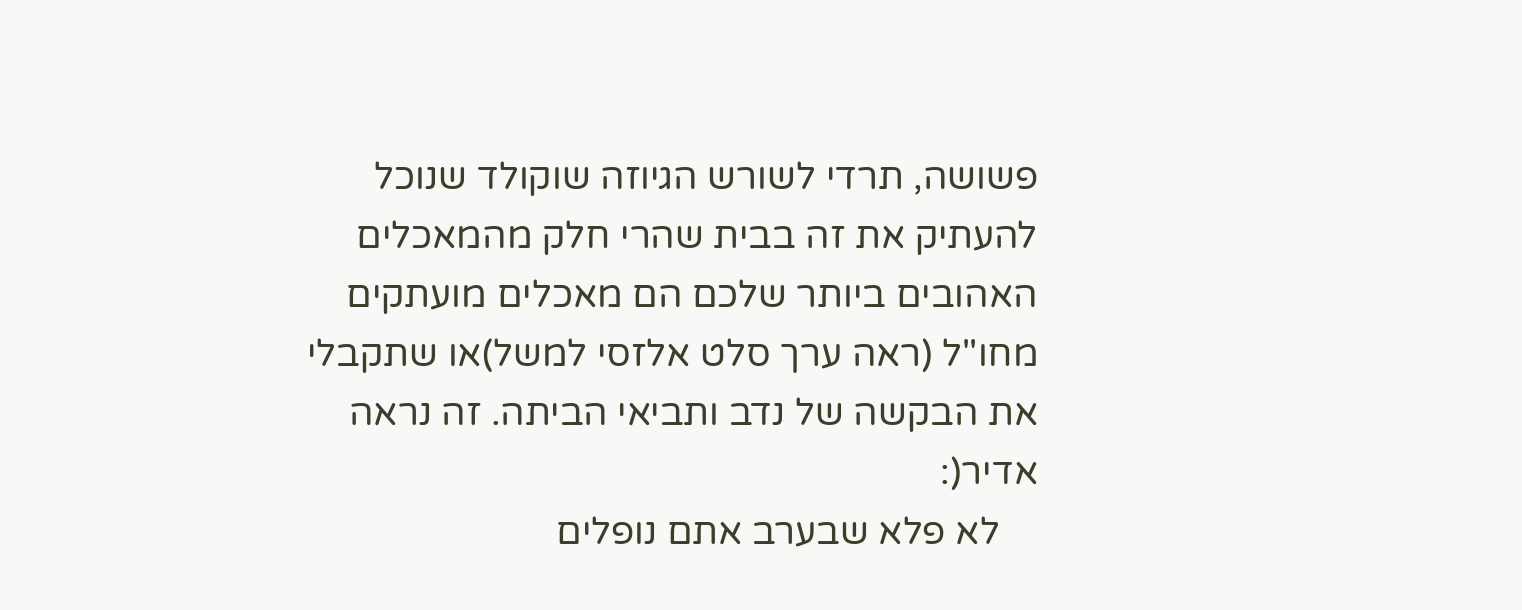פשושה, תרדי לשורש הגיוזה שוקולד שנוכל להעתיק את זה בבית שהרי חלק מהמאכלים האהובים ביותר שלכם הם מאכלים מועתקים מחו"ל (ראה ערך סלט אלזסי למשל)או שתקבלי את הבקשה של נדב ותביאי הביתה. זה נראה אדיר(:
    לא פלא שבערב אתם נופלים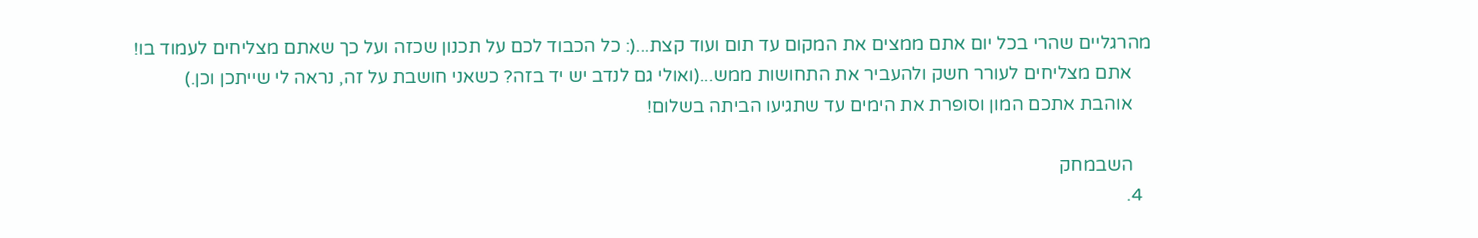מהרגליים שהרי בכל יום אתם ממצים את המקום עד תום ועוד קצת...(: כל הכבוד לכם על תכנון שכזה ועל כך שאתם מצליחים לעמוד בו!
    אתם מצליחים לעורר חשק ולהעביר את התחושות ממש...(ואולי גם לנדב יש יד בזה? כשאני חושבת על זה, נראה לי שייתכן וכן.)
    אוהבת אתכם המון וסופרת את הימים עד שתגיעו הביתה בשלום!

    השבמחק
  4.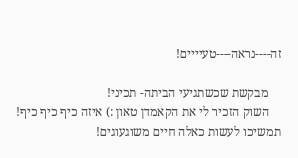זה----נראה----טעיייים!

    מבקשת שכשתגיעי הביתה- תכיני!
    השוק הזכיר לי את הקאמדן טאון :) איזה כיף כיף כיף! תמשיכו לעשות כאלה חיים משוגעוגים!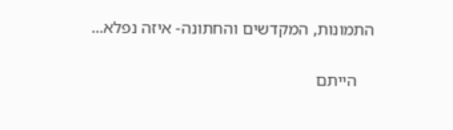התמונות, המקדשים והחתונה- איזה נפלא...

    הייתם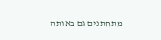מתחתנים גם באותה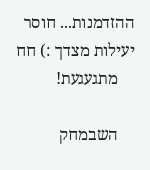ההזדמנות... חוסר יעילות מצדך :) חח
    מתגעגעת!

    השבמחק